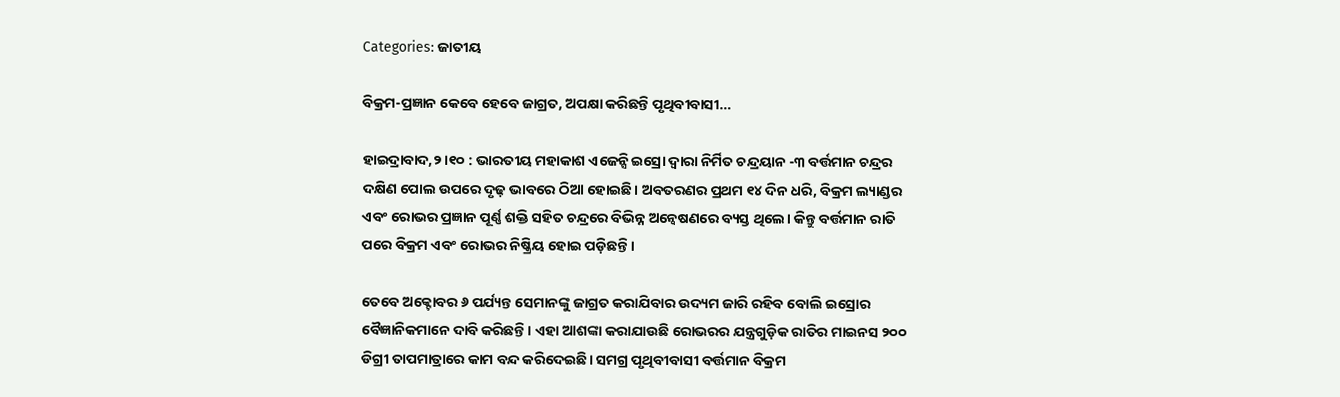Categories: ଜାତୀୟ

ବିକ୍ରମ-ପ୍ରଜ୍ଞାନ କେବେ ହେବେ ଜାଗ୍ରତ, ଅପକ୍ଷା କରିଛନ୍ତି ପୃଥିବୀବାସୀ…

ହାଇଦ୍ରାବାଦ,୨।୧୦ : ଭାରତୀୟ ମହାକାଶ ଏଜେନ୍ସି ଇସ୍ରୋ ଦ୍ୱାରା ନିର୍ମିତ ଚନ୍ଦ୍ରୟାନ -୩ ବର୍ତ୍ତମାନ ଚନ୍ଦ୍ରର ଦକ୍ଷିଣ ପୋଲ ଉପରେ ଦୃଢ଼ ଭାବରେ ଠିଆ ହୋଇଛି। ଅବତରଣର ପ୍ରଥମ ୧୪ ଦିନ ଧରି, ବିକ୍ରମ ଲ୍ୟାଣ୍ଡର ଏବଂ ରୋଭର ପ୍ରଜ୍ଞାନ ପୂର୍ଣ୍ଣ ଶକ୍ତି ସହିତ ଚନ୍ଦ୍ରରେ ବିଭିନ୍ନ ଅନ୍ବେଷଣରେ ବ୍ୟସ୍ତ ଥିଲେ। କିନ୍ତୁ ବର୍ତ୍ତମାନ ରାତି ପରେ ବିକ୍ରମ ଏବଂ ରୋଭର ନିଷ୍କ୍ରିୟ ହୋଇ ପଡ଼ିଛନ୍ତି ।

ତେବେ ଅକ୍ଟୋବର ୬ ପର୍ଯ୍ୟନ୍ତ ସେମାନଙ୍କୁ ଜାଗ୍ରତ କରାଯିବାର ଉଦ୍ୟମ ଜାରି ରହିବ ବୋଲି ଇସ୍ରୋର ବୈଜ୍ଞାନିକମାନେ ଦାବି କରିଛନ୍ତି। ଏହା ଆଶଙ୍କା କରାଯାଉଛି ରୋଭରର ଯନ୍ତ୍ରଗୁଡ଼ିକ ରାତିର ମାଇନସ ୨୦୦ ଡିଗ୍ରୀ ତାପମାତ୍ରାରେ କାମ ବନ୍ଦ କରିଦେଇଛି। ସମଗ୍ର ପୃଥିବୀବାସୀ ବର୍ତ୍ତମାନ ବିକ୍ରମ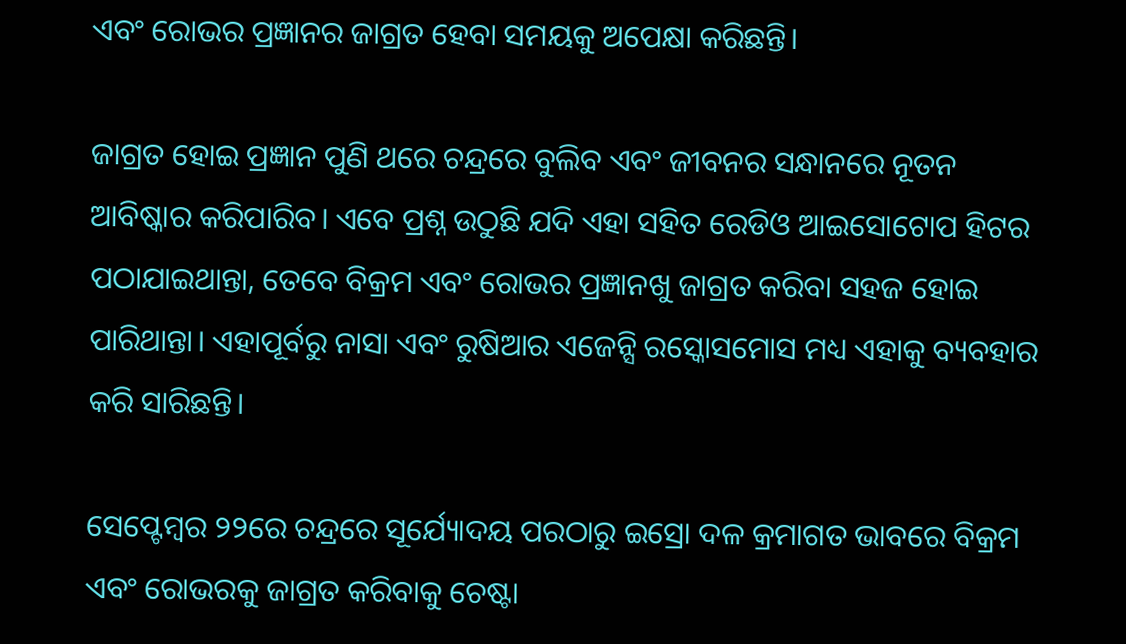ଏବଂ ରୋଭର ପ୍ରଜ୍ଞାନର ଜାଗ୍ରତ ହେବା ସମୟକୁ ଅପେକ୍ଷା କରିଛନ୍ତି।

ଜାଗ୍ରତ ହୋଇ ପ୍ରଜ୍ଞାନ ପୁଣି ଥରେ ଚନ୍ଦ୍ରରେ ବୁଲିବ ଏବଂ ଜୀବନର ସନ୍ଧାନରେ ନୂତନ ଆବିଷ୍କାର କରିପାରିବ। ଏବେ ପ୍ରଶ୍ନ ଉଠୁଛି ଯଦି ଏହା ସହିତ ରେଡିଓ ଆଇସୋଟୋପ ହିଟର ପଠାଯାଇଥାନ୍ତା, ତେବେ ବିକ୍ରମ ଏବଂ ରୋଭର ପ୍ରଜ୍ଞାନଖୁ ଜାଗ୍ରତ କରିବା ସହଜ ହୋଇ ପାରିଥାନ୍ତା। ଏହାପୂର୍ବରୁ ନାସା ଏବଂ ରୁଷିଆର ଏଜେନ୍ସି ରସ୍କୋସମୋସ ମଧ୍ୟ ଏହାକୁ ବ୍ୟବହାର କରି ସାରିଛନ୍ତି।

ସେପ୍ଟେମ୍ବର ୨୨ରେ ଚନ୍ଦ୍ରରେ ସୂର୍ଯ୍ୟୋଦୟ ପରଠାରୁ ଇସ୍ରୋ ଦଳ କ୍ରମାଗତ ଭାବରେ ବିକ୍ରମ ଏବଂ ରୋଭରକୁ ଜାଗ୍ରତ କରିବାକୁ ଚେଷ୍ଟା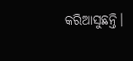କରିଆସୁଛନ୍ତି।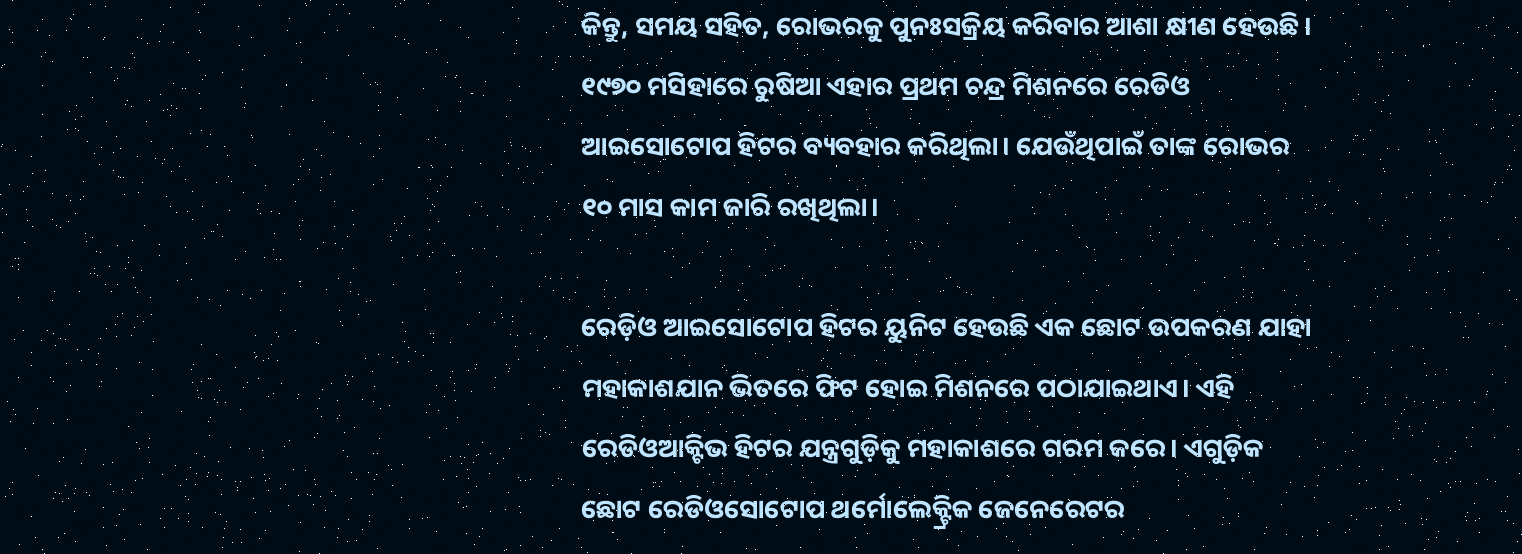କିନ୍ତୁ, ସମୟ ସହିତ, ରୋଭରକୁ ପୁନଃସକ୍ରିୟ କରିବାର ଆଶା କ୍ଷୀଣ ହେଉଛି।
୧୯୭୦ ମସିହାରେ ରୁଷିଆ ଏହାର ପ୍ରଥମ ଚନ୍ଦ୍ର ମିଶନରେ ରେଡିଓ ଆଇସୋଟୋପ ହିଟର ବ୍ୟବହାର କରିଥିଲା। ଯେଉଁଥିପାଇଁ ତାଙ୍କ ରୋଭର ୧୦ ମାସ କାମ ଜାରି ରଖିଥିଲା।

ରେଡ଼ିଓ ଆଇସୋଟୋପ ହିଟର ୟୁନିଟ ହେଉଛି ଏକ ଛୋଟ ଉପକରଣ ଯାହା ମହାକାଶଯାନ ଭିତରେ ଫିଟ ହୋଇ ମିଶନରେ ପଠାଯାଇଥାଏ। ଏହି ରେଡିଓଆକ୍ଟିଭ ହିଟର ଯନ୍ତ୍ରଗୁଡ଼ିକୁ ମହାକାଶରେ ଗରମ କରେ। ଏଗୁଡ଼ିକ ଛୋଟ ରେଡିଓସୋଟୋପ ଥର୍ମୋଲେକ୍ଟ୍ରିକ ଜେନେରେଟର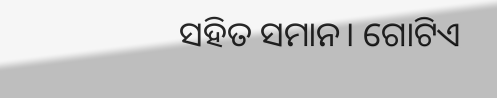ସହିତ ସମାନ। ଗୋଟିଏ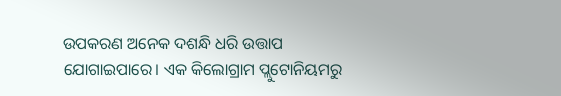ଉପକରଣ ଅନେକ ଦଶନ୍ଧି ଧରି ଉତ୍ତାପ ଯୋଗାଇପାରେ। ଏକ କିଲୋଗ୍ରାମ ପ୍ଲୁଟୋନିୟମରୁ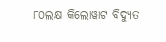୮୦ଲକ୍ଷ କିଲୋୱାଟ ବିଦ୍ୟୁତ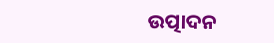ଉତ୍ପାଦନ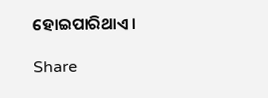ହୋଇପାରିଥାଏ।

Share